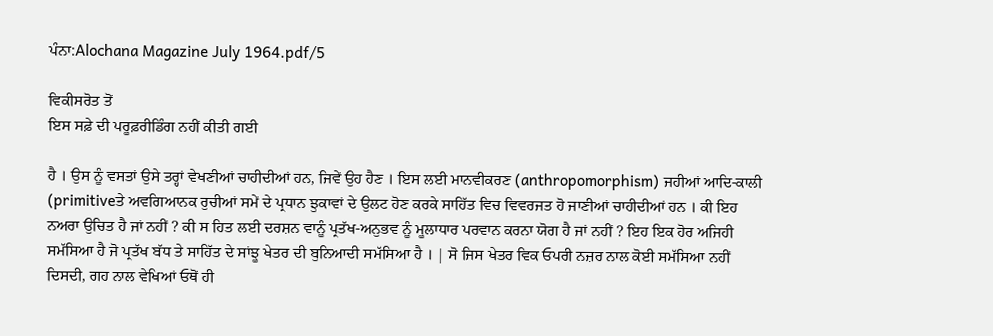ਪੰਨਾ:Alochana Magazine July 1964.pdf/5

ਵਿਕੀਸਰੋਤ ਤੋਂ
ਇਸ ਸਫ਼ੇ ਦੀ ਪਰੂਫ਼ਰੀਡਿੰਗ ਨਹੀਂ ਕੀਤੀ ਗਈ

ਹੈ । ਉਸ ਨੂੰ ਵਸਤਾਂ ਉਸੇ ਤਰ੍ਹਾਂ ਵੇਖਣੀਆਂ ਚਾਹੀਦੀਆਂ ਹਨ, ਜਿਵੇਂ ਉਹ ਹੈਣ । ਇਸ ਲਈ ਮਾਨਵੀਕਰਣ (anthropomorphism) ਜਹੀਆਂ ਆਦਿ-ਕਾਲੀ (primitiveਤੇ ਅਵਗਿਆਨਕ ਰੁਚੀਆਂ ਸਮੇਂ ਦੇ ਪ੍ਰਧਾਨ ਝੁਕਾਵਾਂ ਦੇ ਉਲਟ ਹੋਣ ਕਰਕੇ ਸਾਹਿੱਤ ਵਿਚ ਵਿਵਰਜਤ ਹੋ ਜਾਣੀਆਂ ਚਾਹੀਦੀਆਂ ਹਨ । ਕੀ ਇਹ ਨਅਰਾ ਉਚਿਤ ਹੈ ਜਾਂ ਨਹੀਂ ? ਕੀ ਸ ਹਿਤ ਲਈ ਦਰਸ਼ਨ ਵਾਨੂੰ ਪ੍ਰਤੱਖ-ਅਨੁਭਵ ਨੂੰ ਮੂਲਾਧਾਰ ਪਰਵਾਨ ਕਰਨਾ ਯੋਗ ਹੈ ਜਾਂ ਨਹੀਂ ? ਇਹ ਇਕ ਹੋਰ ਅਜਿਹੀ ਸਮੱਸਿਆ ਹੈ ਜੋ ਪ੍ਰਤੱਖ ਬੱਧ ਤੇ ਸਾਹਿੱਤ ਦੇ ਸਾਂਝੂ ਖੇਤਰ ਦੀ ਬੁਨਿਆਦੀ ਸਮੱਸਿਆ ਹੈ । | ਸੋ ਜਿਸ ਖੇਤਰ ਵਿਕ ਓਪਰੀ ਨਜ਼ਰ ਨਾਲ ਕੋਈ ਸਮੱਸਿਆ ਨਹੀਂ ਦਿਸਦੀ, ਗਹ ਨਾਲ ਵੇਖਿਆਂ ਓਥੋਂ ਹੀ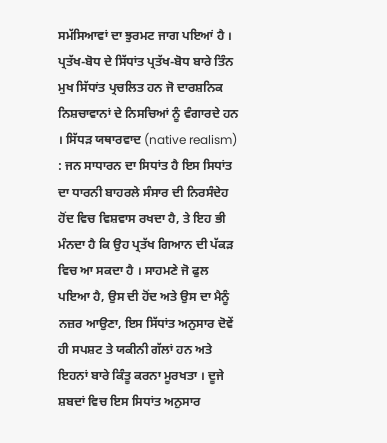ਸਮੱਸਿਆਵਾਂ ਦਾ ਝੁਰਮਟ ਜਾਗ ਪਇਆਂ ਹੈ । ਪ੍ਰਤੱਖ-ਬੋਧ ਦੇ ਸਿੱਧਾਂਤ ਪ੍ਰਤੱਖ-ਬੋਧ ਬਾਰੇ ਤਿੰਨ ਮੁਖ ਸਿੱਧਾਂਤ ਪ੍ਰਚਲਿਤ ਹਨ ਜੋ ਦਾਰਸ਼ਨਿਕ ਨਿਸ਼ਚਾਵਾਨਾਂ ਦੇ ਨਿਸਚਿਆਂ ਨੂੰ ਵੰਗਾਰਦੇ ਹਨ । ਸਿੱਧੜ ਯਥਾਰਵਾਦ (native realism) : ਜਨ ਸਾਧਾਰਨ ਦਾ ਸਿਧਾਂਤ ਹੈ ਇਸ ਸਿਧਾਂਤ ਦਾ ਧਾਰਨੀ ਬਾਹਰਲੇ ਸੰਸਾਰ ਦੀ ਨਿਰਸੰਦੇਹ ਹੋਂਦ ਵਿਚ ਵਿਸ਼ਵਾਸ ਰਖਦਾ ਹੈ, ਤੇ ਇਹ ਭੀ ਮੰਨਦਾ ਹੈ ਕਿ ਉਹ ਪ੍ਰਤੱਖ ਗਿਆਨ ਦੀ ਪੱਕੜ ਵਿਚ ਆ ਸਕਦਾ ਹੈ । ਸਾਹਮਣੇ ਜੋ ਫੁਲ ਪਇਆ ਹੈ, ਉਸ ਦੀ ਹੋਂਦ ਅਤੇ ਉਸ ਦਾ ਮੈਨੂੰ ਨਜ਼ਰ ਆਉਣਾ, ਇਸ ਸਿੱਧਾਂਤ ਅਨੁਸਾਰ ਦੋਵੇਂ ਹੀ ਸਪਸ਼ਟ ਤੇ ਯਕੀਨੀ ਗੱਲਾਂ ਹਨ ਅਤੇ ਇਹਨਾਂ ਬਾਰੇ ਕਿੰਤੂ ਕਰਨਾ ਮੂਰਖਤਾ । ਦੂਜੇ ਸ਼ਬਦਾਂ ਵਿਚ ਇਸ ਸਿਧਾਂਤ ਅਨੁਸਾਰ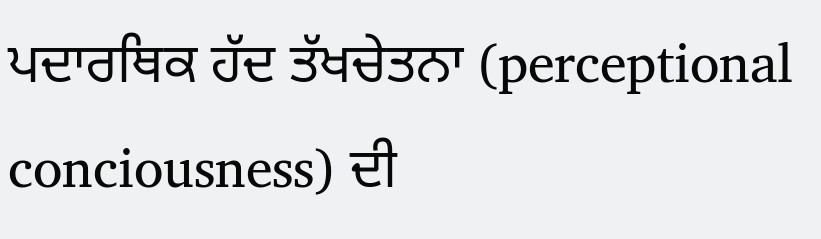ਪਦਾਰਥਿਕ ਹੱਦ ਤੱਖਚੇਤਨਾ (perceptional conciousness) ਦੀ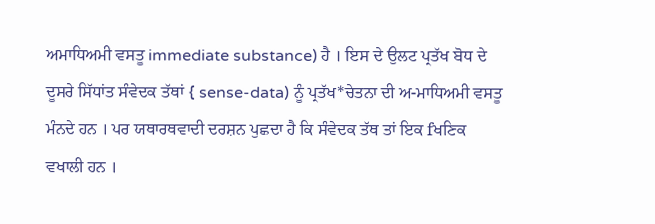ਅਮਾਧਿਅਮੀ ਵਸਤੂ immediate substance) ਹੈ । ਇਸ ਦੇ ਉਲਟ ਪ੍ਰਤੱਖ ਬੋਧ ਦੇ ਦੂਸਰੇ ਸਿੱਧਾਂਤ ਸੰਵੇਦਕ ਤੱਥਾਂ { sense-data) ਨੂੰ ਪ੍ਰਤੱਖ*ਚੇਤਨਾ ਦੀ ਅ-ਮਾਧਿਅਮੀ ਵਸਤੂ ਮੰਨਦੇ ਹਨ । ਪਰ ਯਥਾਰਥਵਾਦੀ ਦਰਸ਼ਨ ਪੁਛਦਾ ਹੈ ਕਿ ਸੰਵੇਦਕ ਤੱਥ ਤਾਂ ਇਕ fਖਣਿਕ ਵਖਾਲੀ ਹਨ ।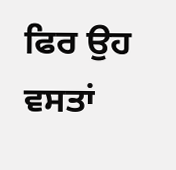ਫਿਰ ਉਹ ਵਸਤਾਂ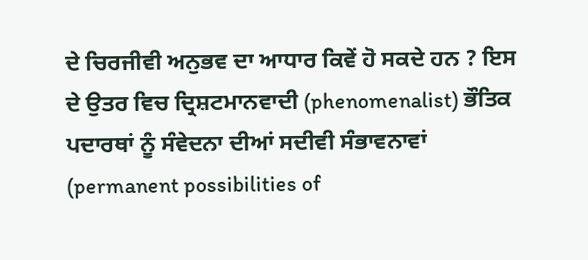ਦੇ ਚਿਰਜੀਵੀ ਅਨੁਭਵ ਦਾ ਆਧਾਰ ਕਿਵੇਂ ਹੋ ਸਕਦੇ ਹਨ ? ਇਸ ਦੇ ਉਤਰ ਵਿਚ ਦ੍ਰਿਸ਼ਟਮਾਨਵਾਦੀ (phenomenalist) ਭੌਤਿਕ ਪਦਾਰਥਾਂ ਨੂੰ ਸੰਵੇਦਨਾ ਦੀਆਂ ਸਦੀਵੀ ਸੰਭਾਵਨਾਵਾਂ (permanent possibilities of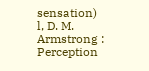sensation) l, D. M. Armstrong : Perception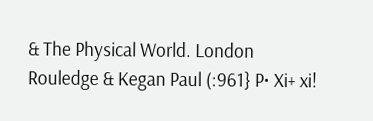& The Physical World. London Rouledge & Kegan Paul (:961} P• Xi+ xi!